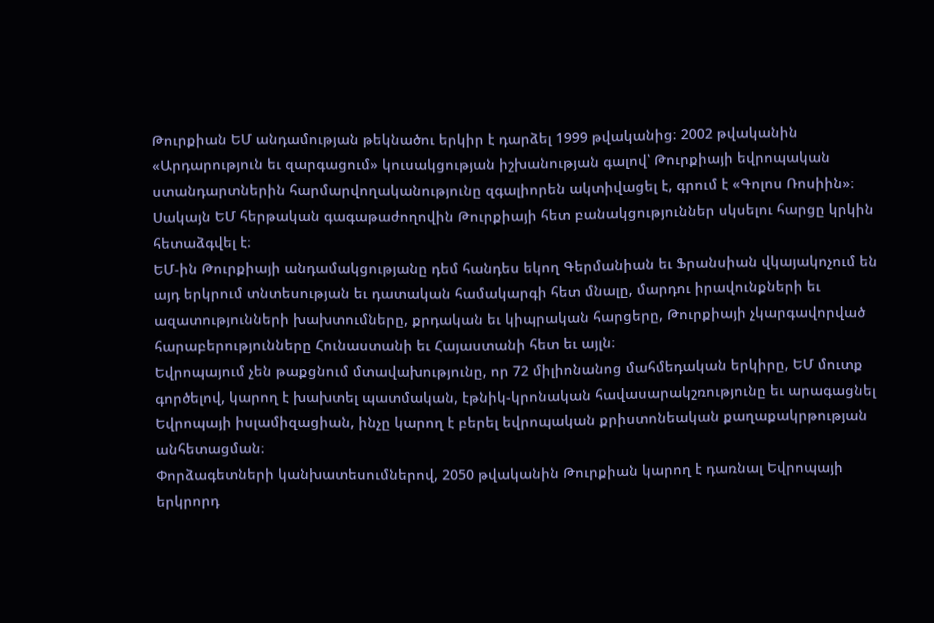Թուրքիան ԵՄ անդամության թեկնածու երկիր է դարձել 1999 թվականից։ 2002 թվականին «Արդարություն եւ զարգացում» կուսակցության իշխանության գալով՝ Թուրքիայի եվրոպական ստանդարտներին հարմարվողականությունը զգալիորեն ակտիվացել է, գրում է «Գոլոս Ռոսիին»։
Սակայն ԵՄ հերթական գագաթաժողովին Թուրքիայի հետ բանակցություններ սկսելու հարցը կրկին հետաձգվել է։
ԵՄ-ին Թուրքիայի անդամակցությանը դեմ հանդես եկող Գերմանիան եւ Ֆրանսիան վկայակոչում են այդ երկրում տնտեսության եւ դատական համակարգի հետ մնալը, մարդու իրավունքների եւ ազատությունների խախտումները, քրդական եւ կիպրական հարցերը, Թուրքիայի չկարգավորված հարաբերությունները Հունաստանի եւ Հայաստանի հետ եւ այլն։
Եվրոպայում չեն թաքցնում մտավախությունը, որ 72 միլիոնանոց մահմեդական երկիրը, ԵՄ մուտք գործելով, կարող է խախտել պատմական, էթնիկ-կրոնական հավասարակշռությունը եւ արագացնել Եվրոպայի իսլամիզացիան, ինչը կարող է բերել եվրոպական քրիստոնեական քաղաքակրթության անհետացման։
Փորձագետների կանխատեսումներով, 2050 թվականին Թուրքիան կարող է դառնալ Եվրոպայի երկրորդ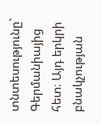տնտեսությունը` Գերմանիայից հետ։ Այդ երկրի բնակչության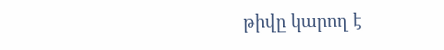թիվը կարող է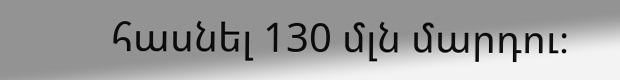հասնել 130 մլն մարդու։